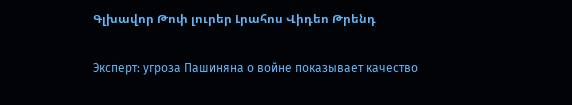Գլխավոր Թոփ լուրեր Լրահոս Վիդեո Թրենդ

Эксперт: угроза Пашиняна о войне показывает качество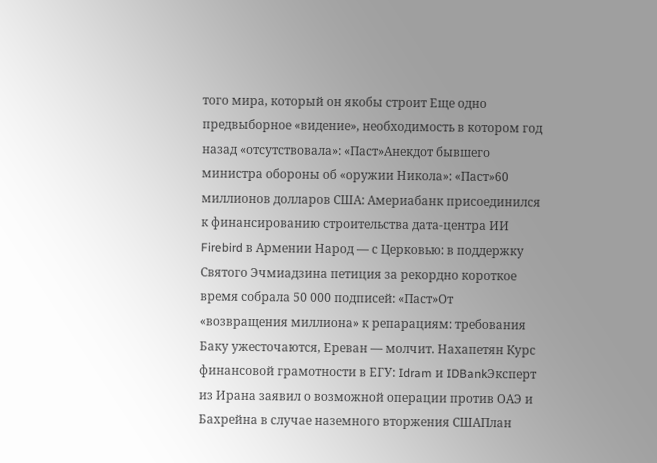того мира, который он якобы строит Еще одно предвыборное «видение», необходимость в котором год назад «отсутствовала»: «Паст»Анекдот бывшего министра обороны об «оружии Никола»: «Паст»60 миллионов долларов США: Америабанк присоединился к финансированию строительства дата-центра ИИ Firebird в Армении Народ — с Церковью: в поддержку Святого Эчмиадзина петиция за рекордно короткое время собрала 50 000 подписей: «Паст»От «возвращения миллиона» к репарациям: требования Баку ужесточаются, Ереван — молчит. Нахапетян Курс финансовой грамотности в ЕГУ: Idram и IDBankЭксперт из Ирана заявил о возможной операции против ОАЭ и Бахрейна в случае наземного вторжения СШАПлан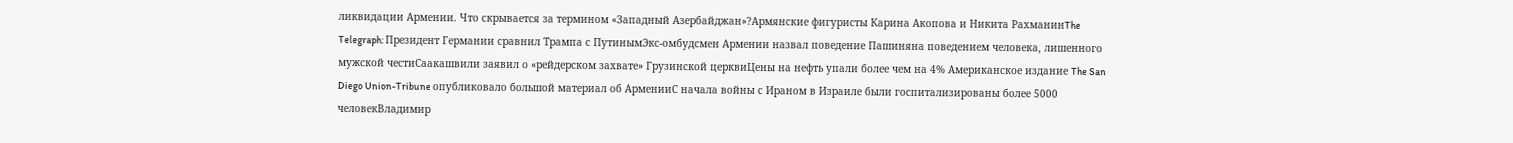ликвидации Армении. Что скрывается за термином «Западный Азербайджан»?Армянские фигуристы Карина Акопова и Никита РахманинThe Telegraph: Президент Германии сравнил Трампа с ПутинымЭкс-омбудсмен Армении назвал поведение Пашиняна поведением человека, лишенного мужской честиСаакашвили заявил о «рейдерском захвате» Грузинской церквиЦены на нефть упали более чем на 4% Американское издание The San Diego Union-Tribune опубликовало большой материал об АрменииС начала войны с Ираном в Израиле были госпитализированы более 5000 человекВладимир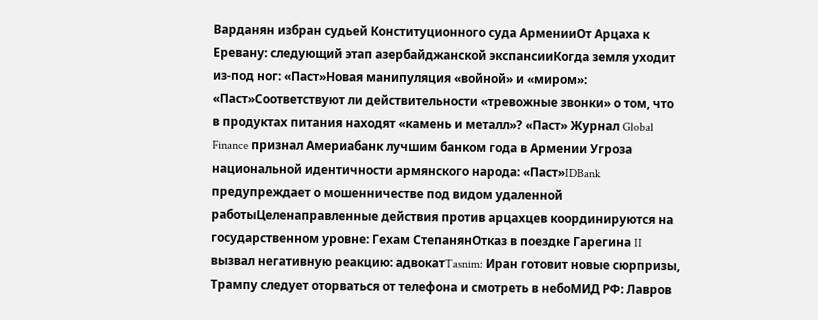Варданян избран судьей Конституционного суда АрменииОт Арцаха к Еревану: следующий этап азербайджанской экспансииКогда земля уходит из-под ног: «Паст»Новая манипуляция «войной» и «миром»: «Паст»Соответствуют ли действительности «тревожные звонки» о том, что в продуктах питания находят «камень и металл»? «Паст» Журнал Global Finance признал Америабанк лучшим банком года в Армении Угроза национальной идентичности армянского народа: «Паст»IDBank предупреждает о мошенничестве под видом удаленной работыЦеленаправленные действия против арцахцев координируются на государственном уровне: Гехам СтепанянОтказ в поездке Гарегина II вызвал негативную реакцию: адвокатTasnim: Иран готовит новые сюрпризы, Трампу следует оторваться от телефона и смотреть в небоМИД РФ: Лавров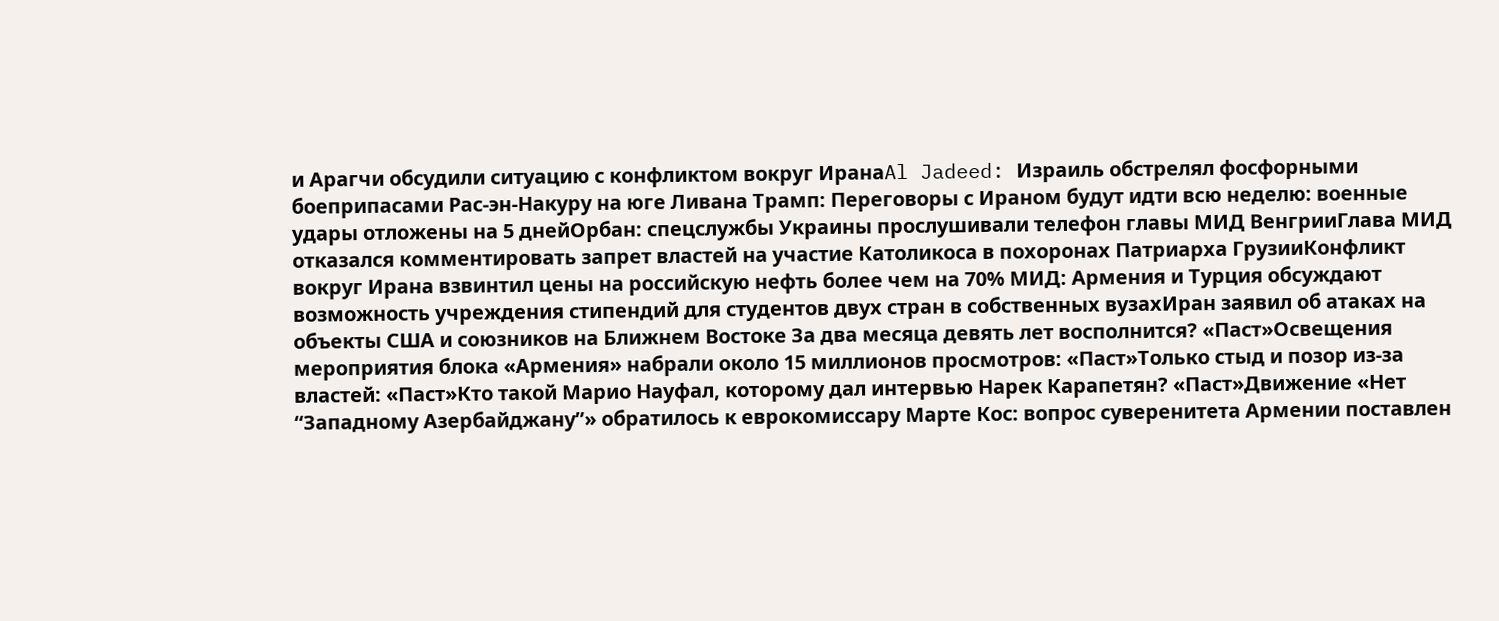и Арагчи обсудили ситуацию с конфликтом вокруг ИранаAl Jadeed: Израиль обстрелял фосфорными боеприпасами Рас-эн-Накуру на юге Ливана Трамп: Переговоры с Ираном будут идти всю неделю: военные удары отложены на 5 днейОрбан: спецслужбы Украины прослушивали телефон главы МИД ВенгрииГлава МИД отказался комментировать запрет властей на участие Католикоса в похоронах Патриарха ГрузииКонфликт вокруг Ирана взвинтил цены на российскую нефть более чем на 70% МИД: Армения и Турция обсуждают возможность учреждения стипендий для студентов двух стран в собственных вузахИран заявил об атаках на объекты США и союзников на Ближнем Востоке За два месяца девять лет восполнится? «Паст»Освещения мероприятия блока «Армения» набрали около 15 миллионов просмотров: «Паст»Только стыд и позор из-за властей: «Паст»Кто такой Марио Науфал, которому дал интервью Нарек Карапетян? «Паст»Движение «Нет “Западному Азербайджану”» обратилось к еврокомиссару Марте Кос: вопрос суверенитета Армении поставлен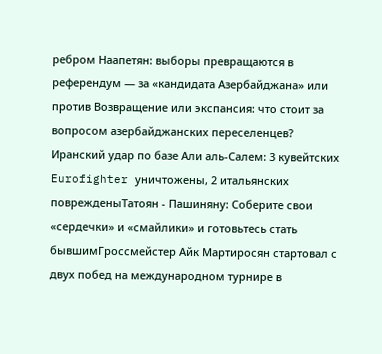ребром Наапетян: выборы превращаются в референдум — за «кандидата Азербайджана» или против Возвращение или экспансия: что стоит за вопросом азербайджанских переселенцев? Иранский удар по базе Али аль‑Салем: 3 кувейтских Eurofighter уничтожены, 2 итальянских поврежденыТатоян - Пашиняну: Соберите свои «сердечки» и «смайлики» и готовьтесь стать бывшимГроссмейстер Айк Мартиросян стартовал с двух побед на международном турнире в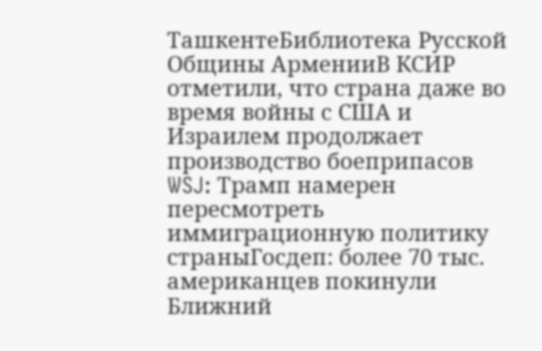ТашкентеБиблиотека Русской Общины АрменииВ КСИР отметили, что страна даже во время войны с США и Израилем продолжает производство боеприпасов WSJ: Трамп намерен пересмотреть иммиграционную политику страныГосдеп: более 70 тыс. американцев покинули Ближний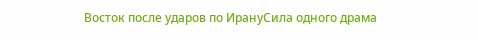Восток после ударов по ИрануСила одного драма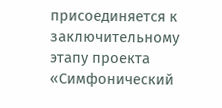присоединяется к заключительному этапу проекта «Симфонический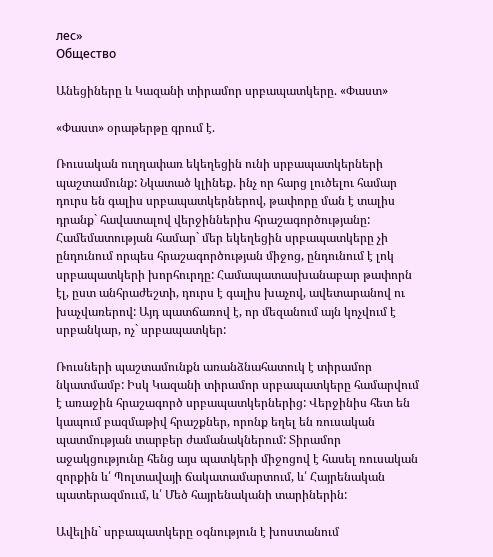лес»
Общество

Անեցիները և Կազանի տիրամոր սրբապատկերը. «Փաստ»

«Փաստ» օրաթերթը գրում է.

Ռուսական ուղղափառ եկեղեցին ունի սրբապատկերների պաշտամունք: Նկատած կլինեք. ինչ որ հարց լուծելու համար դուրս են գալիս սրբապատկերներով, թափորը ման է տալիս դրանք` հավատալով վերջիններիս հրաշագործությանը: Համեմատության համար` մեր եկեղեցին սրբապատկերը չի ընդունում որպես հրաշագործության միջոց, ընդունում է լոկ սրբապատկերի խորհուրդը: Համապատասխանաբար թափորն էլ, ըստ անհրաժեշտի, դուրս է գալիս խաչով, ավետարանով ու խաչվառերով: Այդ պատճառով է, որ մեզանում այն կոչվում է սրբանկար, ոչ` սրբապատկեր:

Ռուսների պաշտամունքն առանձնահատուկ է տիրամոր նկատմամբ: Իսկ Կազանի տիրամոր սրբապատկերը համարվում է առաջին հրաշագործ սրբապատկերներից: Վերջինիս հետ են կապում բազմաթիվ հրաշքներ, որոնք եղել են ռուսական պատմության տարբեր ժամանակներում: Տիրամոր աջակցությունը հենց այս պատկերի միջոցով է հասել ռուսական զորքին և՛ Պոլտավայի ճակատամարտում, և՛ Հայրենական պատերազմոււմ, և՛ Մեծ հայրենականի տարիներին:

Ավելին` սրբապատկերը օգնություն է խոստանում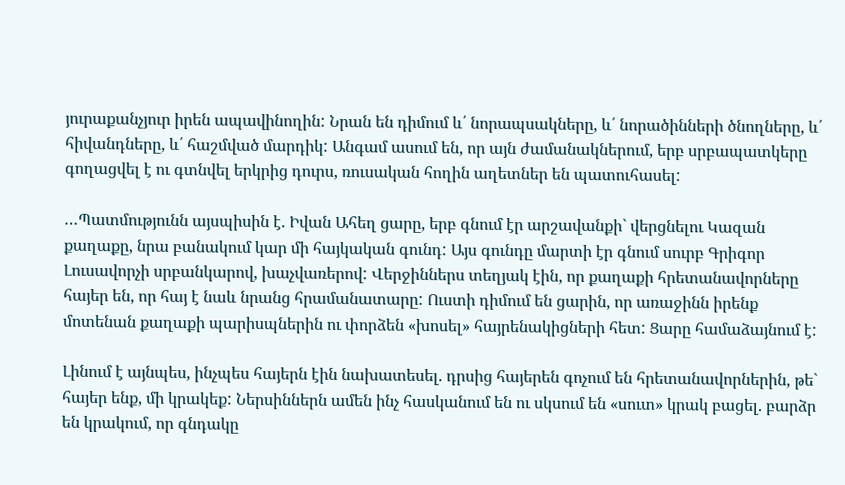յուրաքանչյուր իրեն ապավինողին: Նրան են դիմում և՛ նորապսակները, և՛ նորածինների ծնողները, և՛ հիվանդները, և՛ հաշմված մարդիկ: Անգամ ասում են, որ այն ժամանակներում, երբ սրբապատկերը գողացվել է ու գտնվել երկրից դուրս, ռուսական հողին աղետներ են պատուհասել:

…Պատմությունն այսպիսին է. Իվան Ահեղ ցարը, երբ գնում էր արշավանքի` վերցնելու Կազան քաղաքը, նրա բանակում կար մի հայկական գունդ: Այս գունդը մարտի էր գնում սուրբ Գրիգոր Լուսավորչի սրբանկարով, խաչվառերով: Վերջիններս տեղյակ էին, որ քաղաքի հրետանավորները հայեր են, որ հայ է նաև նրանց հրամանատարը: Ուստի դիմում են ցարին, որ առաջինն իրենք մոտենան քաղաքի պարիսպներին ու փորձեն «խոսել» հայրենակիցների հետ: Ցարը համաձայնում է:

Լինում է այնպես, ինչպես հայերն էին նախատեսել. դրսից հայերեն գոչում են հրետանավորներին, թե` հայեր ենք, մի կրակեք: Ներսիններն ամեն ինչ հասկանում են ու սկսում են «սուտ» կրակ բացել. բարձր են կրակում, որ գնդակը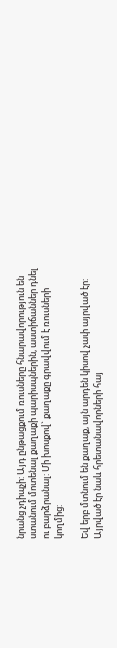նրանց չդիպչի: Այդ ընթացքում ռուսները հնարավորություն են ստանում մոտենալ քաղաքի պարիսպներին, աստիճաններ դնել ու բարձրանալ: Մի խոսքով` քաղաքը գրավվում է ռուսների կողմից:

Եվ երբ մտնում են քաղաք, այն արդեն կիսով չափ այրված էր: Այրված էր նաև հրետանավորների հայ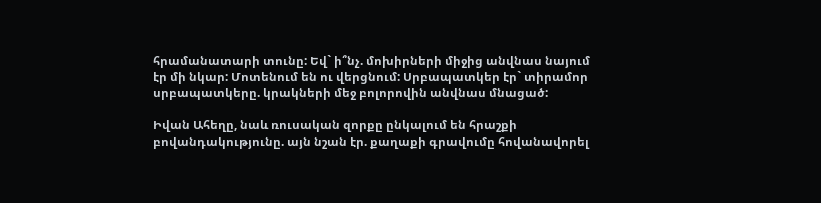հրամանատարի տունը: Եվ` ի՞նչ. մոխիրների միջից անվնաս նայում էր մի նկար: Մոտենում են ու վերցնում: Սրբապատկեր էր` տիրամոր սրբապատկերը. կրակների մեջ բոլորովին անվնաս մնացած:

Իվան Ահեղը, նաև ռուսական զորքը ընկալում են հրաշքի բովանդակությունը. այն նշան էր. քաղաքի գրավումը հովանավորել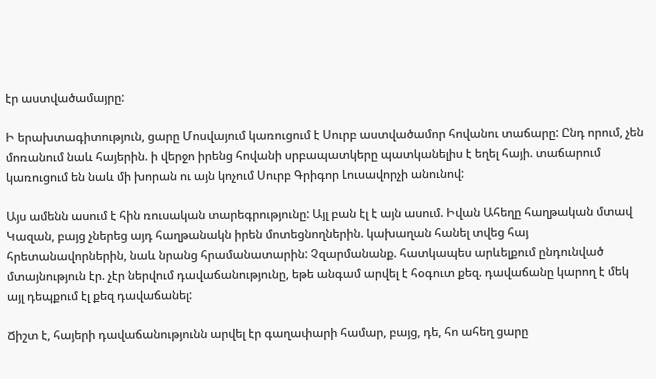էր աստվածամայրը:

Ի երախտագիտություն, ցարը Մոսվայում կառուցում է Սուրբ աստվածամոր հովանու տաճարը: Ընդ որում, չեն մոռանում նաև հայերին. ի վերջո իրենց հովանի սրբապատկերը պատկանելիս է եղել հայի. տաճարում կառուցում են նաև մի խորան ու այն կոչում Սուրբ Գրիգոր Լուսավորչի անունով:

Այս ամենն ասում է հին ռուսական տարեգրությունը: Այլ բան էլ է այն ասում. Իվան Ահեղը հաղթական մտավ Կազան, բայց չներեց այդ հաղթանակն իրեն մոտեցնողներին. կախաղան հանել տվեց հայ հրետանավորներին, նաև նրանց հրամանատարին: Չզարմանանք. հատկապես արևելքում ընդունված մտայնություն էր. չէր ներվում դավաճանությունը, եթե անգամ արվել է հօգուտ քեզ. դավաճանը կարող է մեկ այլ դեպքում էլ քեզ դավաճանել:

Ճիշտ է, հայերի դավաճանությունն արվել էր գաղափարի համար, բայց, դե, հո ահեղ ցարը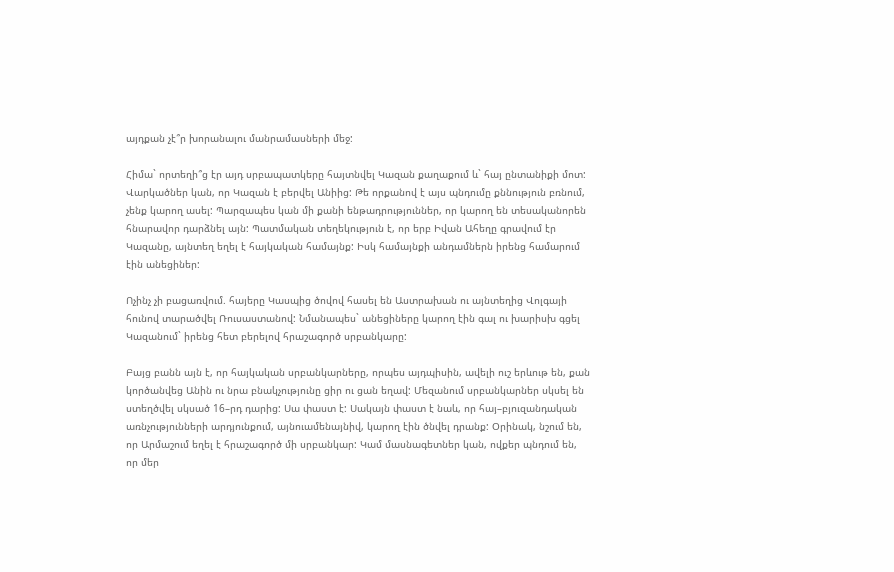այդքան չէ՞ր խորանալու մանրամասների մեջ:

Հիմա` որտեղի՞ց էր այդ սրբապատկերը հայտնվել Կազան քաղաքում և` հայ ընտանիքի մոտ: Վարկածներ կան, որ Կազան է բերվել Անիից: Թե որքանով է այս պնդումը քննություն բռնում, չենք կարող ասել: Պարզապես կան մի քանի ենթադրություններ, որ կարող են տեսականորեն հնարավոր դարձնել այն: Պատմական տեղեկություն է, որ երբ Իվան Ահեղը գրավում էր Կազանը, այնտեղ եղել է հայկական համայնք: Իսկ համայնքի անդամներն իրենց համարում էին անեցիներ:

Ոչինչ չի բացառվում. հայերը Կասպից ծովով հասել են Աստրախան ու այնտեղից Վոլգայի հունով տարածվել Ռուսաստանով: Նմանապես` անեցիները կարող էին գալ ու խարիսխ գցել Կազանում` իրենց հետ բերելով հրաշագործ սրբանկարը:

Բայց բանն այն է, որ հայկական սրբանկարները, որպես այդպիսին, ավելի ուշ երևութ են, քան կործանվեց Անին ու նրա բնակչությունը ցիր ու ցան եղավ: Մեզանում սրբանկարներ սկսել են ստեղծվել սկսած 16–րդ դարից: Սա փաստ է: Սակայն փաստ է նաև, որ հայ–բյուզանդական առնչությունների արդյունքում, այնուամենայնիվ, կարող էին ծնվել դրանք: Օրինակ, նշում են, որ Արմաշում եղել է հրաշագործ մի սրբանկար: Կամ մասնագետներ կան, ովքեր պնդում են, որ մեր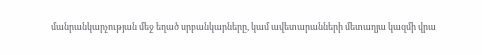մանրանկարչության մեջ եղած սրբանկարները, կամ ավետարանների մետաղյա կազմի վրա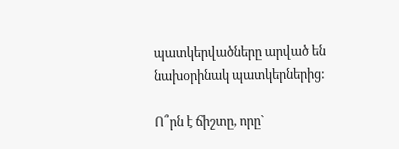պատկերվածները արված են նախօրինակ պատկերներից:

Ո՞րն է ճիշտը, որը`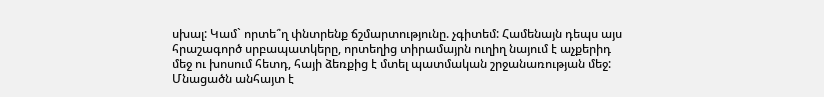սխալ: Կամ` որտե՞ղ փնտրենք ճշմարտությունը. չգիտեմ: Համենայն դեպս այս հրաշագործ սրբապատկերը, որտեղից տիրամայրն ուղիղ նայում է աչքերիդ մեջ ու խոսում հետդ, հայի ձեռքից է մտել պատմական շրջանառության մեջ: Մնացածն անհայտ է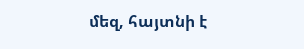մեզ, հայտնի է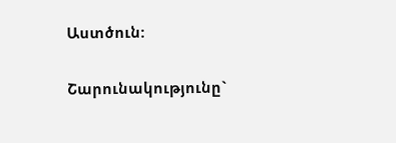Աստծուն:

Շարունակությունը`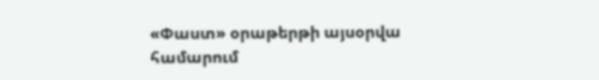«Փաստ» օրաթերթի այսօրվա համարում